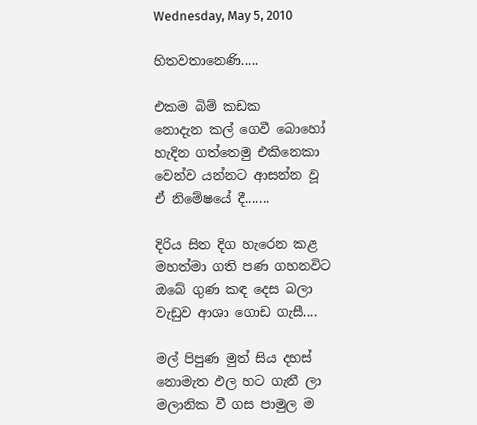Wednesday, May 5, 2010

හිතවතානෙණි.....

එකම බිම් කඩක
නොදැන කල් ගෙවී බොහෝ
හැදින ගත්තෙමු එකිනෙකා
වෙන්ව යන්නට ආසන්න වූ
ඒ නිමේෂයේ දී.......

දිරිය සිත දිග හැරෙන කළ
මහත්මා ගති පණ ගහනවිට
ඔබේ ගුණ කඳ දෙස බලා
වැඩුව ආශා ගොඩ ගැසී....

මල් පිපුණ මුත් සිය දහස්
නොමැත ඵල හට ගැනී ලා
මලානික වී ගස පාමුල ම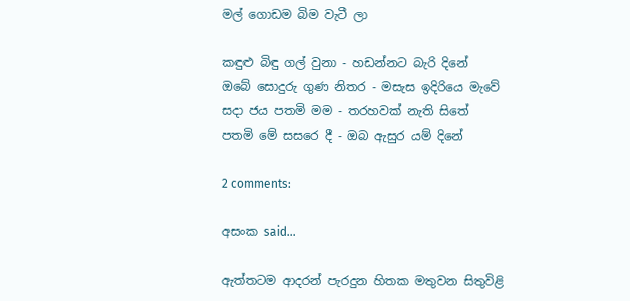මල් ගොඩම බිම වැටී ලා

කඳුළු බිඳු ගල් වුනා - හඩන්නට බැරි දිනේ
ඔබේ සොදුරු ගුණ නිතර - මසැස ඉදිරියෙ මැවේ
සදා ජය පතමි මම - තරහවක් නැති සිතේ
පතමි මේ සසරෙ දී - ඔබ ඇසුර යම් දිනේ

2 comments:

අසංක said...

ඇත්තටම ආදරන් පැරදුන හිතක මතුවන සිතුවිළි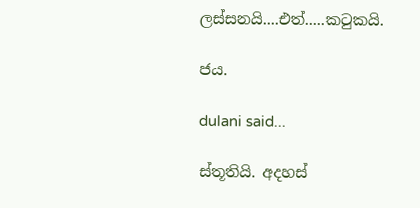ලස්සනයි....එත්.....කටුකයි.

ජය.

dulani said...

ස්තූතියි. අදහස්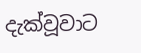දැක්වූවාට